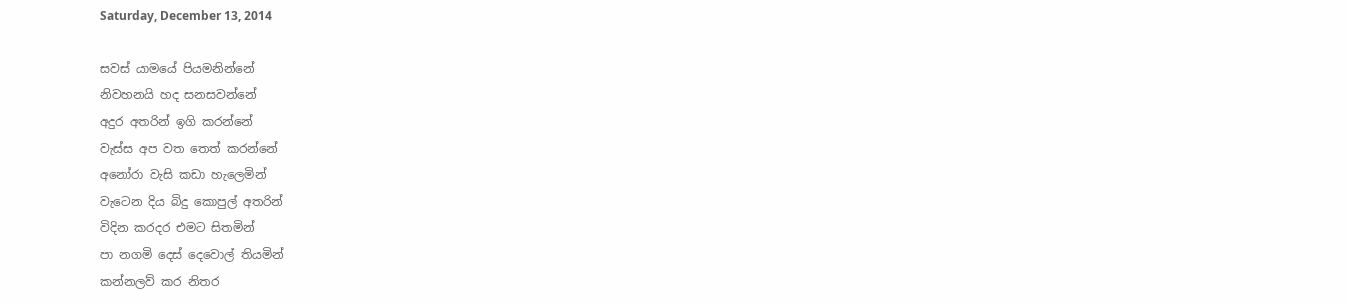Saturday, December 13, 2014

සවස් යාමයේ පියමනින්නේ
නිවහනයි හද සනසවන්නේ
අදුර අතරින් ඉගි කරන්නේ
වැස්ස අප වත තෙත් කරන්නේ
අනෝරා වැසි කඩා හැලෙමින්
වැටෙන දිය බිදු කොපුල් අතරින්
විදින කරදර එමට සිතමින්
පා නගමි දෙස් දෙවොල් තියමින්
කන්නලව් කර නිතර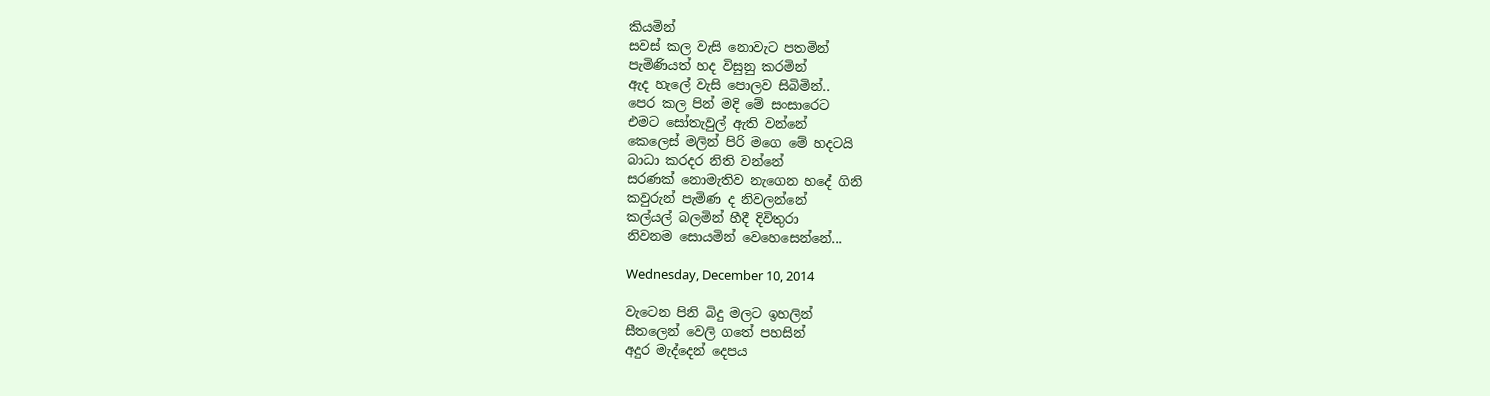කියමින්
සවස් කල වැසි නොවැට පතමින්
පැමිණියත් හද විසුනු කරමින්
ඇද හැලේ වැසි පොලව සිබිමින්..
පෙර කල පින් මදි මේ සංසාරෙට
එමට සෝතැවුල් ඇති වන්නේ
කෙලෙස් මලින් පිරි මගෙ මේ හදටයි
බාධා කරදර නිති වන්නේ
සරණක් නොමැතිව නැගෙන හදේ ගිනි
කවුරුන් පැමිණ ද නිවලන්නේ
කල්යල් බලමින් හීදී දිවිතුරා
නිවනම සොයමින් වෙහෙසෙන්නේ...

Wednesday, December 10, 2014

වැටෙන පිනි බිදු මලට ඉහලින්
සීතලෙන් වෙලි ගතේ පහසින්
අදුර මැද්දෙන් දෙපය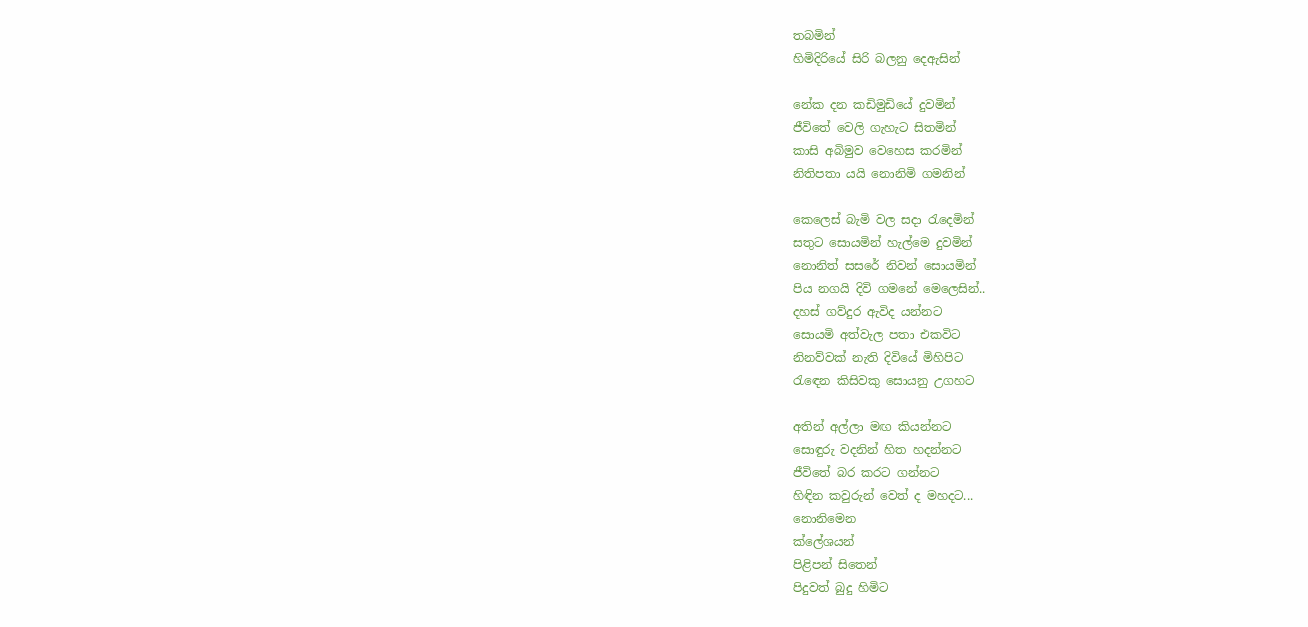තබමින්
හිමිදිරියේ සිරි බලනු දෙඇසින්

නේක දන කඩිමුඩියේ දුවමින්
ජීවිතේ වෙලි ගැහැට සිතමින්
කාසි අබිමුව වෙහෙස කරමින්
නිතිපතා යයි නොනිමි ගමනින්

කෙලෙස් බැමි වල සදා රැදෙමින්
සතුට සොයමින් හැල්මෙ දුවමින්
නොනිත් සසරේ නිවන් සොයමින්
පිය නගයි දිවි ගමනේ මෙලෙසින්..
දහස් ගව්දුර ඇවිද යන්නට
සොයමි අත්වැල පතා එකවිට
නිනව්වක් නැති දිවියේ මිහිපිට
රැඳෙන කිසිවකු සොයනු උගහට

අතින් අල්ලා මඟ කියන්නට
සොඳුරු වදනින් හිත හදන්නට
ජීවිතේ බර කරට ගන්නට
හිඳින කවුරුන් වෙත් ද මහදට...
නොනිමෙන
ක්ලේශයන්
පිළිපන් සිතෙන්
පිදුවත් බුදු හිමිට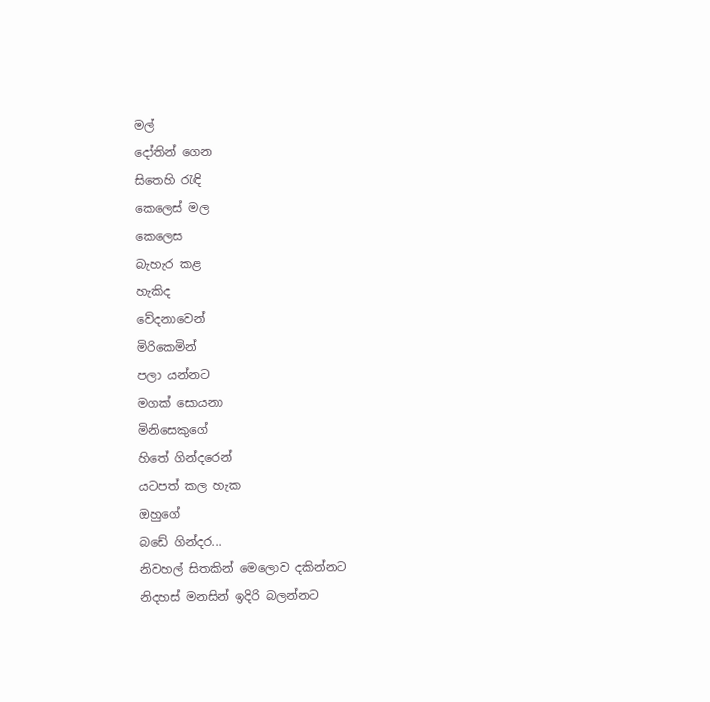මල්
දෝතින් ගෙන
සිතෙහි රැඳි
කෙලෙස් මල
කෙලෙස
බැහැර කළ
හැකිද
වේදනාවෙන්
මිරිකෙමින්
පලා යන්නට
මගක් සොයනා
මිනිසෙකුගේ
හිතේ ගින්දරෙන්
යටපත් කල හැක
ඔහුගේ
බඩේ ගින්දර...
නිවහල් සිතකින් මෙලොව දකින්නට
නිදහස් මනසින් ඉදිරි බලන්නට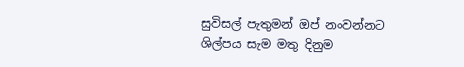සුවිසල් පැතුමන් ඔප් නංවන්නට
ශිල්පය සැම මතු දිනුම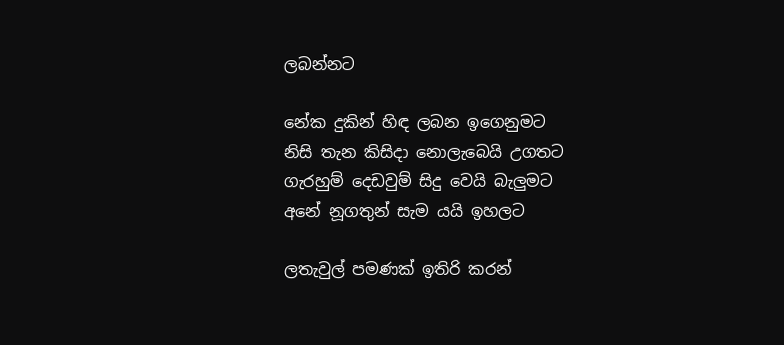ලබන්නට

නේක දුකින් හිඳ ලබන ඉගෙනුමට
නිසි තැන කිසිදා නොලැබෙයි උගතට
ගැරහුම් දෙඩවුම් සිදු වෙයි බැලුමට
අනේ නූගතුන් සැම යයි ඉහලට

ලතැවුල් පමණක් ඉතිරි කරන්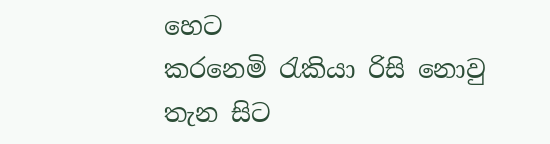හෙට
කරනෙමි රැකියා රිසි නොවු තැන සිට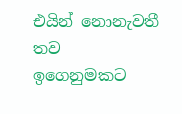එයින් නොනැවතී තව ඉගෙනුමකට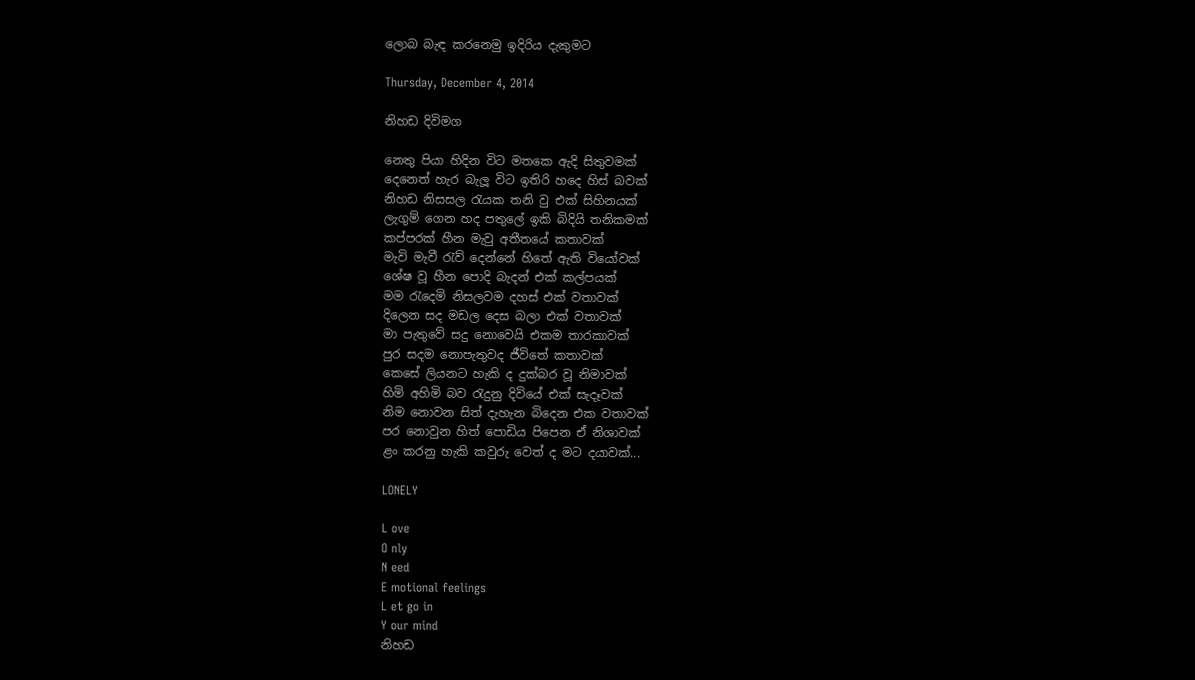ලොබ බැඳ කරනෙමු ඉදිරිය දැකුමට

Thursday, December 4, 2014

නිහඩ දිවිමග

නෙතු පියා හිදින විට මතකෙ ඇදි සිතුවමක්
දෙනෙත් හැර බැලූ විට ඉතිරි හදෙ හිස් බවක්
නිහඩ නිසසල රැයක තනි වු එක් සිහිනයක්
ලැගුම් ගෙන හද පතුලේ ඉකි බිදියි තනිකමක්
කප්පරක් හීන මැවු අතීතයේ කතාවක්
මැවි මැවී රැව් දෙන්නේ හිතේ ඇති වියෝවක්
ශේෂ වූ හීන පොදි බැදන් එක් කල්පයක්
මම රැදෙමි නිසලවම දහස් එක් වතාවක්
දිලෙන සද මඩල දෙස බලා එක් වතාවක්
මා පැතුවේ සදු නොවෙයි එකම තාරකාවක්
පුර සදම නොපැතුවද ජීවිතේ කතාවක්
කෙසේ ලියනට හැකි ද දුක්බර වූ නිමාවක්
හිමි අහිමි බව රැදුනු දිවියේ එක් සැදෑවක්
නිම නොවන සිත් දැහැන බිදෙන එක වතාවක්
පර නොවුන හිත් පොඩිය පිපෙන ඒ නිශාවක්
ළං කරනු හැකි කවුරු වෙත් ද මට දයාවක්...

LONELY

L ove
O nly
N eed
E motional feelings
L et go in
Y our mind
නිහඩ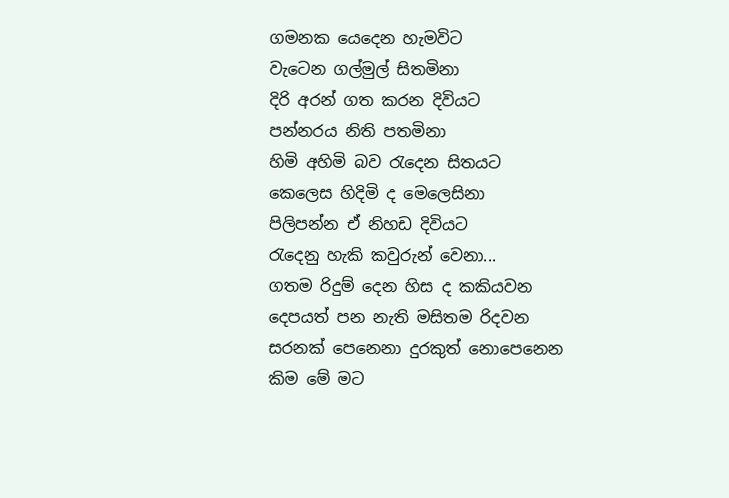ගමනක යෙදෙන හැමවිට
වැටෙන ගල්මුල් සිතමිනා
දිරි අරන් ගත කරන දිවියට
පන්නරය නිති පතමිනා
හිමි අහිමි බව රැදෙන සිතයට
කෙලෙස හිදිමි ද මෙලෙසිනා
පිලිපන්න ඒ නිහඩ දිවියට
රැදෙනු හැකි කවුරුන් වෙනා...
ගතම රිදුම් දෙන හිස ද කකියවන
දෙපයත් පන නැති මසිතම රිදවන
සරනක් පෙනෙනා දුරකුත් නොපෙනෙන
කිම මේ මට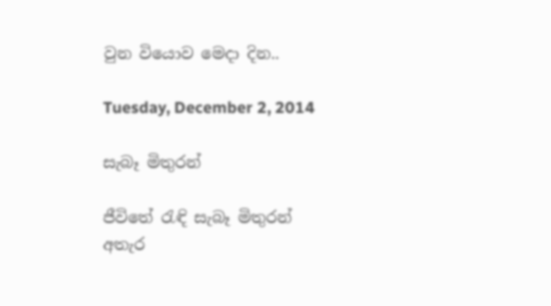වුන වියොව මෙදා දින..

Tuesday, December 2, 2014

සැබෑ මිතුරන්

ජීවිතේ රැඳි සැබෑ මිතුරන්
අතැර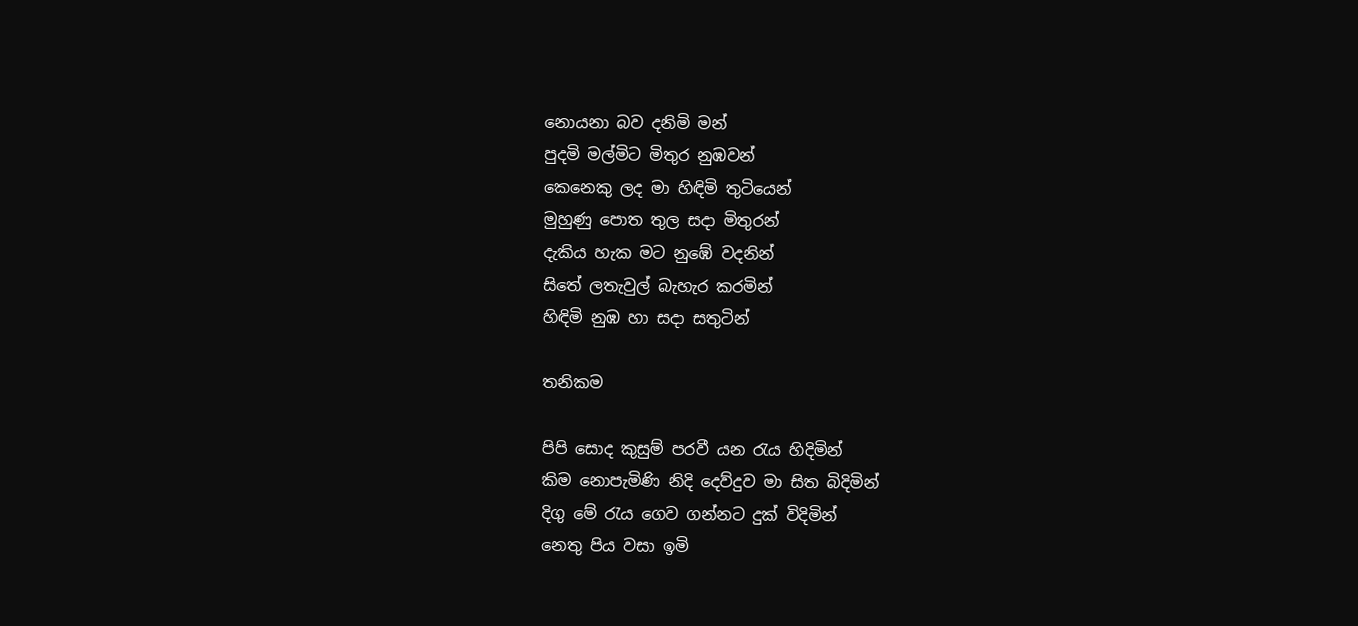නොයනා බව දනිමි මන්
පුදමි මල්මිට මිතුර නුඹවන්
කෙනෙකු ලද මා හිඳිමි තුටියෙන්
මුහුණු පොත තුල සදා මිතුරන්
දැකිය හැක මට නුඹේ වදනින්
සිතේ ලතැවුල් බැහැර කරමින්
හිඳිමි නුඹ හා සදා සතුටින්

තනිකම

පිපි සොද කුසුම් පරවී යන රැය හිදිමින්
කිම නොපැමිණි නිදි දෙව්දුව මා සිත බිදිමින්
දිගු මේ රැය ගෙව ගන්න‍ට දුක් විදිමින්
නෙතු පිය වසා ඉමි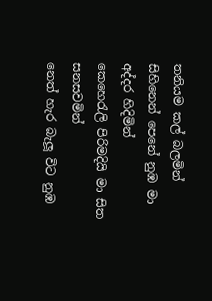තනියම කල් බලමින්
සිහිනෙන් පෙනේ නුඹ මා අද්දර හිදිමින්
කෙහෙරැලි පිරිමදියි මා සිත සනසවමින්
නෙත් හැර බැලූ විට නුඹ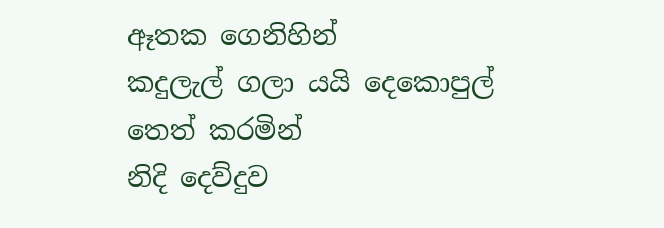ඈතක ගෙනිහින්
කදුලැල් ගලා යයි දෙකොපුල් තෙත් කරමින්
නිදි දෙව්දුව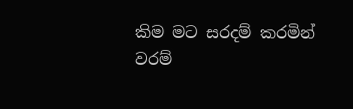කිම මට සරදම් කරමින්
වරම්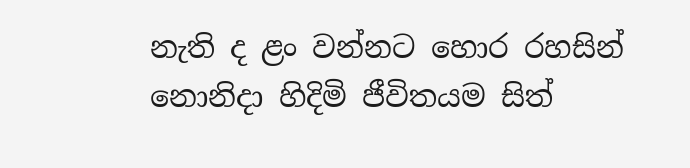නැති ද ළං වන්නට හොර රහසින්
නොනිදා හිදිමි ජීවිතයම සිත්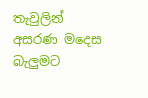තැවුලින්
අසරණ මදෙස බැලුමට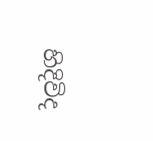හිදිවිද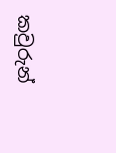කවුරුන්